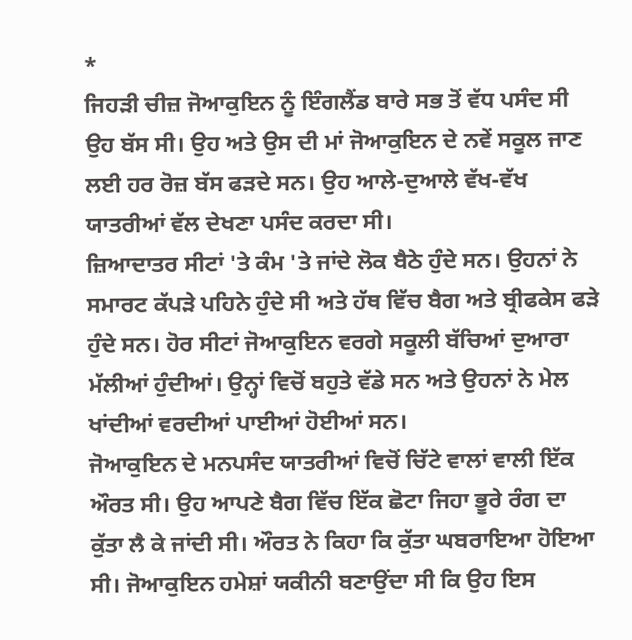*
ਜਿਹੜੀ ਚੀਜ਼ ਜੋਆਕੁਇਨ ਨੂੰ ਇੰਗਲੈਂਡ ਬਾਰੇ ਸਭ ਤੋਂ ਵੱਧ ਪਸੰਦ ਸੀ ਉਹ ਬੱਸ ਸੀ। ਉਹ ਅਤੇ ਉਸ ਦੀ ਮਾਂ ਜੋਆਕੁਇਨ ਦੇ ਨਵੇਂ ਸਕੂਲ ਜਾਣ ਲਈ ਹਰ ਰੋਜ਼ ਬੱਸ ਫੜਦੇ ਸਨ। ਉਹ ਆਲੇ-ਦੁਆਲੇ ਵੱਖ-ਵੱਖ ਯਾਤਰੀਆਂ ਵੱਲ ਦੇਖਣਾ ਪਸੰਦ ਕਰਦਾ ਸੀ।
ਜ਼ਿਆਦਾਤਰ ਸੀਟਾਂ 'ਤੇ ਕੰਮ 'ਤੇ ਜਾਂਦੇ ਲੋਕ ਬੈਠੇ ਹੁੰਦੇ ਸਨ। ਉਹਨਾਂ ਨੇ ਸਮਾਰਟ ਕੱਪੜੇ ਪਹਿਨੇ ਹੁੰਦੇ ਸੀ ਅਤੇ ਹੱਥ ਵਿੱਚ ਬੈਗ ਅਤੇ ਬ੍ਰੀਫਕੇਸ ਫੜੇ ਹੁੰਦੇ ਸਨ। ਹੋਰ ਸੀਟਾਂ ਜੋਆਕੁਇਨ ਵਰਗੇ ਸਕੂਲੀ ਬੱਚਿਆਂ ਦੁਆਰਾ ਮੱਲੀਆਂ ਹੁੰਦੀਆਂ। ਉਨ੍ਹਾਂ ਵਿਚੋਂ ਬਹੁਤੇ ਵੱਡੇ ਸਨ ਅਤੇ ਉਹਨਾਂ ਨੇ ਮੇਲ ਖਾਂਦੀਆਂ ਵਰਦੀਆਂ ਪਾਈਆਂ ਹੋਈਆਂ ਸਨ।
ਜੋਆਕੁਇਨ ਦੇ ਮਨਪਸੰਦ ਯਾਤਰੀਆਂ ਵਿਚੋਂ ਚਿੱਟੇ ਵਾਲਾਂ ਵਾਲੀ ਇੱਕ ਔਰਤ ਸੀ। ਉਹ ਆਪਣੇ ਬੈਗ ਵਿੱਚ ਇੱਕ ਛੋਟਾ ਜਿਹਾ ਭੂਰੇ ਰੰਗ ਦਾ ਕੁੱਤਾ ਲੈ ਕੇ ਜਾਂਦੀ ਸੀ। ਔਰਤ ਨੇ ਕਿਹਾ ਕਿ ਕੁੱਤਾ ਘਬਰਾਇਆ ਹੋਇਆ ਸੀ। ਜੋਆਕੁਇਨ ਹਮੇਸ਼ਾਂ ਯਕੀਨੀ ਬਣਾਉਂਦਾ ਸੀ ਕਿ ਉਹ ਇਸ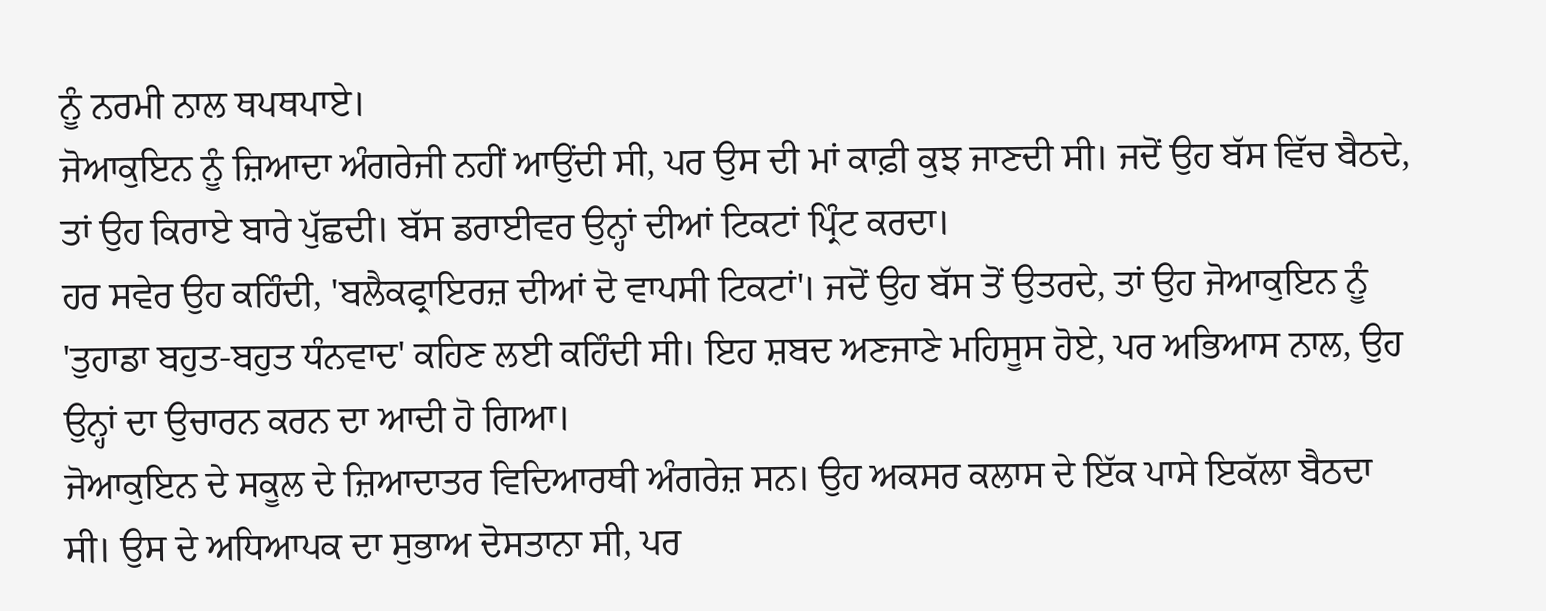ਨੂੰ ਨਰਮੀ ਨਾਲ ਥਪਥਪਾਏ।
ਜੋਆਕੁਇਨ ਨੂੰ ਜ਼ਿਆਦਾ ਅੰਗਰੇਜੀ ਨਹੀਂ ਆਉਂਦੀ ਸੀ, ਪਰ ਉਸ ਦੀ ਮਾਂ ਕਾਫ਼ੀ ਕੁਝ ਜਾਣਦੀ ਸੀ। ਜਦੋਂ ਉਹ ਬੱਸ ਵਿੱਚ ਬੈਠਦੇ, ਤਾਂ ਉਹ ਕਿਰਾਏ ਬਾਰੇ ਪੁੱਛਦੀ। ਬੱਸ ਡਰਾਈਵਰ ਉਨ੍ਹਾਂ ਦੀਆਂ ਟਿਕਟਾਂ ਪ੍ਰਿੰਟ ਕਰਦਾ।
ਹਰ ਸਵੇਰ ਉਹ ਕਹਿੰਦੀ, 'ਬਲੈਕਫ੍ਰਾਇਰਜ਼ ਦੀਆਂ ਦੋ ਵਾਪਸੀ ਟਿਕਟਾਂ'। ਜਦੋਂ ਉਹ ਬੱਸ ਤੋਂ ਉਤਰਦੇ, ਤਾਂ ਉਹ ਜੋਆਕੁਇਨ ਨੂੰ 'ਤੁਹਾਡਾ ਬਹੁਤ-ਬਹੁਤ ਧੰਨਵਾਦ' ਕਹਿਣ ਲਈ ਕਹਿੰਦੀ ਸੀ। ਇਹ ਸ਼ਬਦ ਅਣਜਾਣੇ ਮਹਿਸੂਸ ਹੋਏ, ਪਰ ਅਭਿਆਸ ਨਾਲ, ਉਹ ਉਨ੍ਹਾਂ ਦਾ ਉਚਾਰਨ ਕਰਨ ਦਾ ਆਦੀ ਹੋ ਗਿਆ।
ਜੋਆਕੁਇਨ ਦੇ ਸਕੂਲ ਦੇ ਜ਼ਿਆਦਾਤਰ ਵਿਦਿਆਰਥੀ ਅੰਗਰੇਜ਼ ਸਨ। ਉਹ ਅਕਸਰ ਕਲਾਸ ਦੇ ਇੱਕ ਪਾਸੇ ਇਕੱਲਾ ਬੈਠਦਾ ਸੀ। ਉਸ ਦੇ ਅਧਿਆਪਕ ਦਾ ਸੁਭਾਅ ਦੋਸਤਾਨਾ ਸੀ, ਪਰ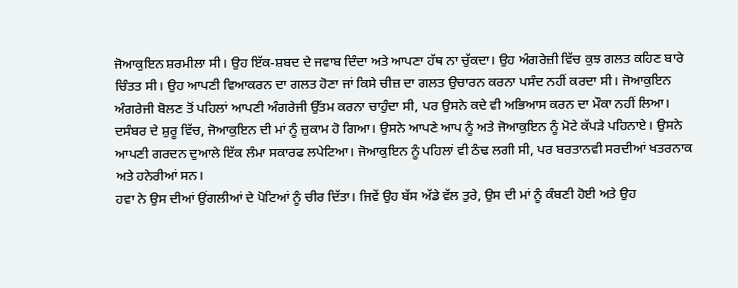ਜੋਆਕੁਇਨ ਸ਼ਰਮੀਲਾ ਸੀ। ਉਹ ਇੱਕ-ਸ਼ਬਦ ਦੇ ਜਵਾਬ ਦਿੰਦਾ ਅਤੇ ਆਪਣਾ ਹੱਥ ਨਾ ਚੁੱਕਦਾ। ਉਹ ਅੰਗਰੇਜ਼ੀ ਵਿੱਚ ਕੁਝ ਗਲਤ ਕਹਿਣ ਬਾਰੇ ਚਿੰਤਤ ਸੀ। ਉਹ ਆਪਣੀ ਵਿਆਕਰਨ ਦਾ ਗਲਤ ਹੋਣਾ ਜਾਂ ਕਿਸੇ ਚੀਜ਼ ਦਾ ਗਲਤ ਉਚਾਰਨ ਕਰਨਾ ਪਸੰਦ ਨਹੀਂ ਕਰਦਾ ਸੀ। ਜੋਆਕੁਇਨ ਅੰਗਰੇਜੀ ਬੋਲਣ ਤੋਂ ਪਹਿਲਾਂ ਆਪਣੀ ਅੰਗਰੇਜੀ ਉੱਤਮ ਕਰਨਾ ਚਾਹੁੰਦਾ ਸੀ, ਪਰ ਉਸਨੇ ਕਦੇ ਵੀ ਅਭਿਆਸ ਕਰਨ ਦਾ ਮੌਕਾ ਨਹੀਂ ਲਿਆ।
ਦਸੰਬਰ ਦੇ ਸ਼ੁਰੂ ਵਿੱਚ, ਜੋਆਕੁਇਨ ਦੀ ਮਾਂ ਨੂੰ ਜ਼ੁਕਾਮ ਹੋ ਗਿਆ। ਉਸਨੇ ਆਪਣੇ ਆਪ ਨੂੰ ਅਤੇ ਜੋਆਕੁਇਨ ਨੂੰ ਮੋਟੇ ਕੱਪੜੇ ਪਹਿਨਾਏ। ਉਸਨੇ ਆਪਣੀ ਗਰਦਨ ਦੁਆਲੇ ਇੱਕ ਲੰਮਾ ਸਕਾਰਫ ਲਪੇਟਿਆ। ਜੋਆਕੁਇਨ ਨੂੰ ਪਹਿਲਾਂ ਵੀ ਠੰਢ ਲਗੀ ਸੀ, ਪਰ ਬਰਤਾਨਵੀ ਸਰਦੀਆਂ ਖਤਰਨਾਕ ਅਤੇ ਹਨੇਰੀਆਂ ਸਨ।
ਹਵਾ ਨੇ ਉਸ ਦੀਆਂ ਉਂਗਲੀਆਂ ਦੇ ਪੋਟਿਆਂ ਨੂੰ ਚੀਰ ਦਿੱਤਾ। ਜਿਵੇਂ ਉਹ ਬੱਸ ਅੱਡੇ ਵੱਲ ਤੁਰੇ, ਉਸ ਦੀ ਮਾਂ ਨੂੰ ਕੰਬਣੀ ਹੋਈ ਅਤੇ ਉਹ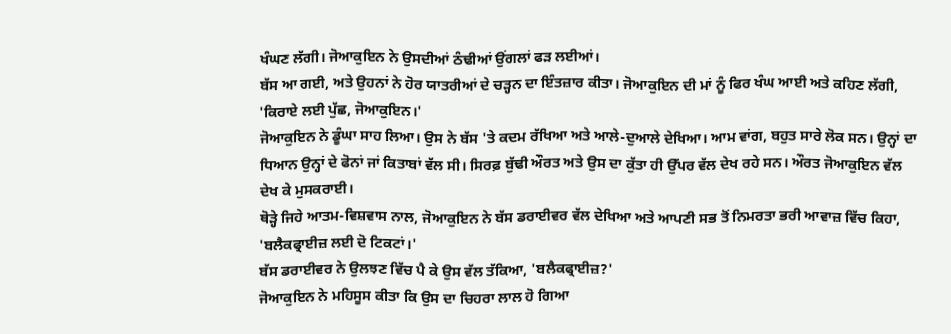ਖੰਘਣ ਲੱਗੀ। ਜੋਆਕੁਇਨ ਨੇ ਉਸਦੀਆਂ ਠੰਢੀਆਂ ਉਂਗਲਾਂ ਫੜ ਲਈਆਂ।
ਬੱਸ ਆ ਗਈ, ਅਤੇ ਉਹਨਾਂ ਨੇ ਹੋਰ ਯਾਤਰੀਆਂ ਦੇ ਚੜ੍ਹਨ ਦਾ ਇੰਤਜ਼ਾਰ ਕੀਤਾ। ਜੋਆਕੁਇਨ ਦੀ ਮਾਂ ਨੂੰ ਫਿਰ ਖੰਘ ਆਈ ਅਤੇ ਕਹਿਣ ਲੱਗੀ, 'ਕਿਰਾਏ ਲਈ ਪੁੱਛ, ਜੋਆਕੁਇਨ।'
ਜੋਆਕੁਇਨ ਨੇ ਡੂੰਘਾ ਸਾਹ ਲਿਆ। ਉਸ ਨੇ ਬੱਸ 'ਤੇ ਕਦਮ ਰੱਖਿਆ ਅਤੇ ਆਲੇ-ਦੁਆਲੇ ਦੇਖਿਆ। ਆਮ ਵਾਂਗ, ਬਹੁਤ ਸਾਰੇ ਲੋਕ ਸਨ। ਉਨ੍ਹਾਂ ਦਾ ਧਿਆਨ ਉਨ੍ਹਾਂ ਦੇ ਫੋਨਾਂ ਜਾਂ ਕਿਤਾਬਾਂ ਵੱਲ ਸੀ। ਸਿਰਫ਼ ਬੁੱਢੀ ਔਰਤ ਅਤੇ ਉਸ ਦਾ ਕੁੱਤਾ ਹੀ ਉੱਪਰ ਵੱਲ ਦੇਖ ਰਹੇ ਸਨ। ਔਰਤ ਜੋਆਕੁਇਨ ਵੱਲ ਦੇਖ ਕੇ ਮੁਸਕਰਾਈ।
ਥੋੜ੍ਹੇ ਜਿਹੇ ਆਤਮ-ਵਿਸ਼ਵਾਸ ਨਾਲ, ਜੋਆਕੁਇਨ ਨੇ ਬੱਸ ਡਰਾਈਵਰ ਵੱਲ ਦੇਖਿਆ ਅਤੇ ਆਪਣੀ ਸਭ ਤੋਂ ਨਿਮਰਤਾ ਭਰੀ ਆਵਾਜ਼ ਵਿੱਚ ਕਿਹਾ, 'ਬਲੈਕਫ੍ਰਾਈਜ਼ ਲਈ ਦੋ ਟਿਕਟਾਂ।'
ਬੱਸ ਡਰਾਈਵਰ ਨੇ ਉਲਝਣ ਵਿੱਚ ਪੈ ਕੇ ਉਸ ਵੱਲ ਤੱਕਿਆ, 'ਬਲੈਕਫ੍ਰਾਈਜ਼?'
ਜੋਆਕੁਇਨ ਨੇ ਮਹਿਸੂਸ ਕੀਤਾ ਕਿ ਉਸ ਦਾ ਚਿਹਰਾ ਲਾਲ ਹੋ ਗਿਆ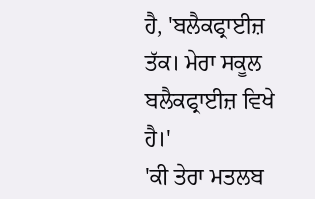ਹੈ, 'ਬਲੈਕਫ੍ਰਾਈਜ਼ ਤੱਕ। ਮੇਰਾ ਸਕੂਲ ਬਲੈਕਫ੍ਰਾਈਜ਼ ਵਿਖੇ ਹੈ।'
'ਕੀ ਤੇਰਾ ਮਤਲਬ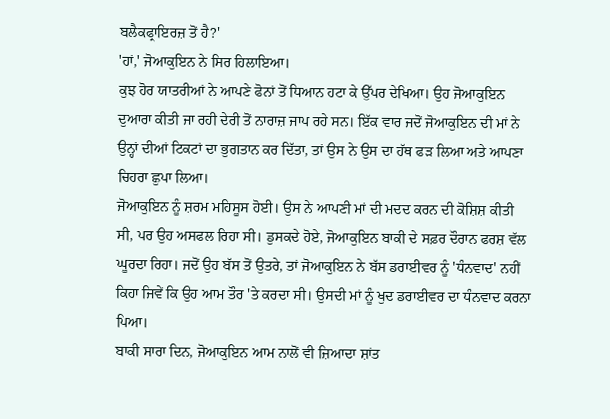ਬਲੈਕਫ੍ਰਾਇਰਜ਼ ਤੋਂ ਹੈ?'
'ਹਾਂ,' ਜੋਆਕੁਇਨ ਨੇ ਸਿਰ ਹਿਲਾਇਆ।
ਕੁਝ ਹੋਰ ਯਾਤਰੀਆਂ ਨੇ ਆਪਣੇ ਫੋਨਾਂ ਤੋਂ ਧਿਆਨ ਹਟਾ ਕੇ ਉੱਪਰ ਦੇਖਿਆ। ਉਹ ਜੋਆਕੁਇਨ ਦੁਆਰਾ ਕੀਤੀ ਜਾ ਰਹੀ ਦੇਰੀ ਤੋਂ ਨਾਰਾਜ਼ ਜਾਪ ਰਹੇ ਸਨ। ਇੱਕ ਵਾਰ ਜਦੋਂ ਜੋਆਕੁਇਨ ਦੀ ਮਾਂ ਨੇ ਉਨ੍ਹਾਂ ਦੀਆਂ ਟਿਕਟਾਂ ਦਾ ਭੁਗਤਾਨ ਕਰ ਦਿੱਤਾ, ਤਾਂ ਉਸ ਨੇ ਉਸ ਦਾ ਹੱਥ ਫੜ ਲਿਆ ਅਤੇ ਆਪਣਾ ਚਿਹਰਾ ਛੁਪਾ ਲਿਆ।
ਜੋਆਕੁਇਨ ਨੂੰ ਸ਼ਰਮ ਮਹਿਸੂਸ ਹੋਈ। ਉਸ ਨੇ ਆਪਣੀ ਮਾਂ ਦੀ ਮਦਦ ਕਰਨ ਦੀ ਕੋਸ਼ਿਸ਼ ਕੀਤੀ ਸੀ, ਪਰ ਉਹ ਅਸਫਲ ਰਿਹਾ ਸੀ। ਡੁਸਕਦੇ ਹੋਏ, ਜੋਆਕੁਇਨ ਬਾਕੀ ਦੇ ਸਫ਼ਰ ਦੌਰਾਨ ਫਰਸ਼ ਵੱਲ ਘੂਰਦਾ ਰਿਹਾ। ਜਦੋਂ ਉਹ ਬੱਸ ਤੋਂ ਉਤਰੇ, ਤਾਂ ਜੋਆਕੁਇਨ ਨੇ ਬੱਸ ਡਰਾਈਵਰ ਨੂੰ 'ਧੰਨਵਾਦ' ਨਹੀਂ ਕਿਹਾ ਜਿਵੇਂ ਕਿ ਉਹ ਆਮ ਤੌਰ 'ਤੇ ਕਰਦਾ ਸੀ। ਉਸਦੀ ਮਾਂ ਨੂੰ ਖੁਦ ਡਰਾਈਵਰ ਦਾ ਧੰਨਵਾਦ ਕਰਨਾ ਪਿਆ।
ਬਾਕੀ ਸਾਰਾ ਦਿਨ, ਜੋਆਕੁਇਨ ਆਮ ਨਾਲੋਂ ਵੀ ਜ਼ਿਆਦਾ ਸ਼ਾਂਤ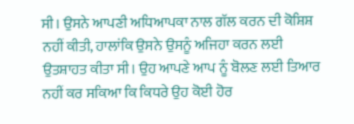ਸੀ। ਉਸਨੇ ਆਪਣੀ ਅਧਿਆਪਕਾ ਨਾਲ ਗੱਲ ਕਰਨ ਦੀ ਕੋਸ਼ਿਸ਼ ਨਹੀਂ ਕੀਤੀ, ਹਾਲਾਂਕਿ ਉਸਨੇ ਉਸਨੂੰ ਅਜਿਹਾ ਕਰਨ ਲਈ ਉਤਸ਼ਾਹਤ ਕੀਤਾ ਸੀ। ਉਹ ਆਪਣੇ ਆਪ ਨੂੰ ਬੋਲਣ ਲਈ ਤਿਆਰ ਨਹੀਂ ਕਰ ਸਕਿਆ ਕਿ ਕਿਧਰੇ ਉਹ ਕੋਈ ਹੋਰ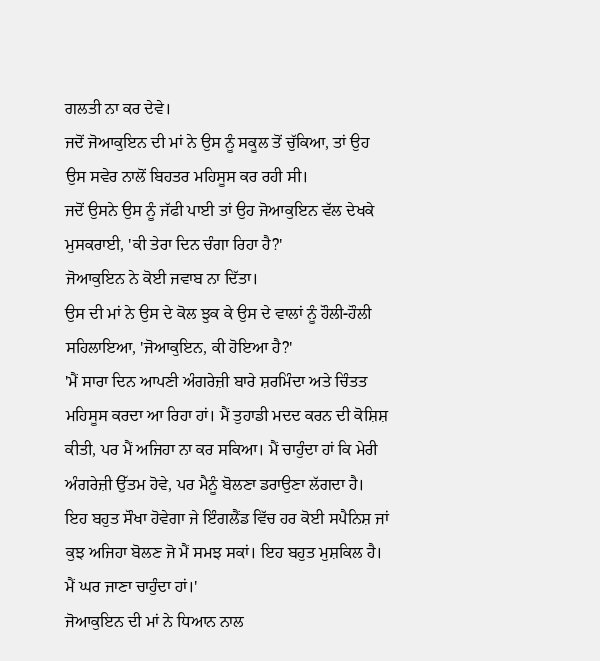ਗਲਤੀ ਨਾ ਕਰ ਦੇਵੇ।
ਜਦੋਂ ਜੋਆਕੁਇਨ ਦੀ ਮਾਂ ਨੇ ਉਸ ਨੂੰ ਸਕੂਲ ਤੋਂ ਚੁੱਕਿਆ, ਤਾਂ ਉਹ ਉਸ ਸਵੇਰ ਨਾਲੋਂ ਬਿਹਤਰ ਮਹਿਸੂਸ ਕਰ ਰਹੀ ਸੀ।
ਜਦੋਂ ਉਸਨੇ ਉਸ ਨੂੰ ਜੱਫੀ ਪਾਈ ਤਾਂ ਉਹ ਜੋਆਕੁਇਨ ਵੱਲ ਦੇਖਕੇ ਮੁਸਕਰਾਈ, 'ਕੀ ਤੇਰਾ ਦਿਨ ਚੰਗਾ ਰਿਹਾ ਹੈ?'
ਜੋਆਕੁਇਨ ਨੇ ਕੋਈ ਜਵਾਬ ਨਾ ਦਿੱਤਾ।
ਉਸ ਦੀ ਮਾਂ ਨੇ ਉਸ ਦੇ ਕੋਲ ਝੁਕ ਕੇ ਉਸ ਦੇ ਵਾਲਾਂ ਨੂੰ ਹੌਲੀ-ਹੌਲੀ ਸਹਿਲਾਇਆ, 'ਜੋਆਕੁਇਨ, ਕੀ ਹੋਇਆ ਹੈ?'
'ਮੈਂ ਸਾਰਾ ਦਿਨ ਆਪਣੀ ਅੰਗਰੇਜ਼ੀ ਬਾਰੇ ਸ਼ਰਮਿੰਦਾ ਅਤੇ ਚਿੰਤਤ ਮਹਿਸੂਸ ਕਰਦਾ ਆ ਰਿਹਾ ਹਾਂ। ਮੈਂ ਤੁਹਾਡੀ ਮਦਦ ਕਰਨ ਦੀ ਕੋਸ਼ਿਸ਼ ਕੀਤੀ, ਪਰ ਮੈਂ ਅਜਿਹਾ ਨਾ ਕਰ ਸਕਿਆ। ਮੈਂ ਚਾਹੁੰਦਾ ਹਾਂ ਕਿ ਮੇਰੀ ਅੰਗਰੇਜ਼ੀ ਉੱਤਮ ਹੋਵੇ, ਪਰ ਮੈਨੂੰ ਬੋਲਣਾ ਡਰਾਉਣਾ ਲੱਗਦਾ ਹੈ। ਇਹ ਬਹੁਤ ਸੌਖਾ ਹੋਵੇਗਾ ਜੇ ਇੰਗਲੈਂਡ ਵਿੱਚ ਹਰ ਕੋਈ ਸਪੈਨਿਸ਼ ਜਾਂ ਕੁਝ ਅਜਿਹਾ ਬੋਲਣ ਜੋ ਮੈਂ ਸਮਝ ਸਕਾਂ। ਇਹ ਬਹੁਤ ਮੁਸ਼ਕਿਲ ਹੈ। ਮੈਂ ਘਰ ਜਾਣਾ ਚਾਹੁੰਦਾ ਹਾਂ।'
ਜੋਆਕੁਇਨ ਦੀ ਮਾਂ ਨੇ ਧਿਆਨ ਨਾਲ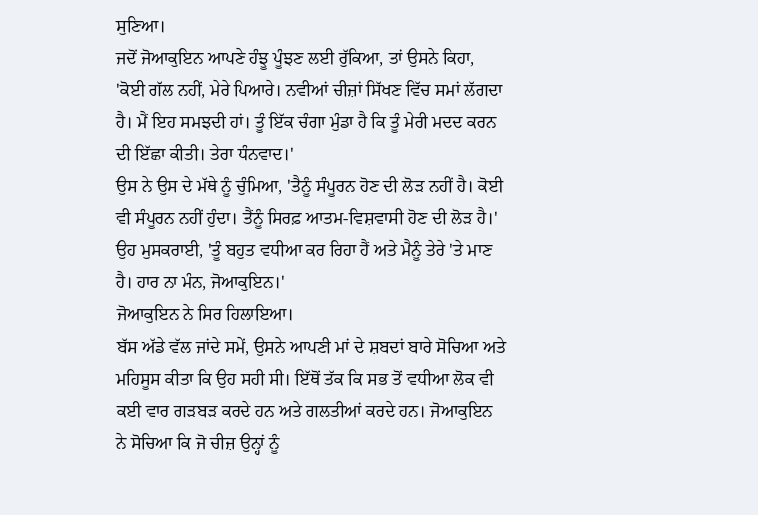ਸੁਣਿਆ।
ਜਦੋਂ ਜੋਆਕੁਇਨ ਆਪਣੇ ਹੰਝੂ ਪੂੰਝਣ ਲਈ ਰੁੱਕਿਆ, ਤਾਂ ਉਸਨੇ ਕਿਹਾ, 'ਕੋਈ ਗੱਲ ਨਹੀਂ, ਮੇਰੇ ਪਿਆਰੇ। ਨਵੀਆਂ ਚੀਜ਼ਾਂ ਸਿੱਖਣ ਵਿੱਚ ਸਮਾਂ ਲੱਗਦਾ ਹੈ। ਮੈਂ ਇਹ ਸਮਝਦੀ ਹਾਂ। ਤੂੰ ਇੱਕ ਚੰਗਾ ਮੁੰਡਾ ਹੈ ਕਿ ਤੂੰ ਮੇਰੀ ਮਦਦ ਕਰਨ ਦੀ ਇੱਛਾ ਕੀਤੀ। ਤੇਰਾ ਧੰਨਵਾਦ।'
ਉਸ ਨੇ ਉਸ ਦੇ ਮੱਥੇ ਨੂੰ ਚੁੰਮਿਆ, 'ਤੈਨੂੰ ਸੰਪੂਰਨ ਹੋਣ ਦੀ ਲੋੜ ਨਹੀਂ ਹੈ। ਕੋਈ ਵੀ ਸੰਪੂਰਨ ਨਹੀਂ ਹੁੰਦਾ। ਤੈਂਨੂੰ ਸਿਰਫ਼ ਆਤਮ-ਵਿਸ਼ਵਾਸੀ ਹੋਣ ਦੀ ਲੋੜ ਹੈ।' ਉਹ ਮੁਸਕਰਾਈ, 'ਤੂੰ ਬਹੁਤ ਵਧੀਆ ਕਰ ਰਿਹਾ ਹੈਂ ਅਤੇ ਮੈਨੂੰ ਤੇਰੇ 'ਤੇ ਮਾਣ ਹੈ। ਹਾਰ ਨਾ ਮੰਨ, ਜੋਆਕੁਇਨ।'
ਜੋਆਕੁਇਨ ਨੇ ਸਿਰ ਹਿਲਾਇਆ।
ਬੱਸ ਅੱਡੇ ਵੱਲ ਜਾਂਦੇ ਸਮੇਂ, ਉਸਨੇ ਆਪਣੀ ਮਾਂ ਦੇ ਸ਼ਬਦਾਂ ਬਾਰੇ ਸੋਚਿਆ ਅਤੇ ਮਹਿਸੂਸ ਕੀਤਾ ਕਿ ਉਹ ਸਹੀ ਸੀ। ਇੱਥੋਂ ਤੱਕ ਕਿ ਸਭ ਤੋਂ ਵਧੀਆ ਲੋਕ ਵੀ ਕਈ ਵਾਰ ਗੜਬੜ ਕਰਦੇ ਹਨ ਅਤੇ ਗਲਤੀਆਂ ਕਰਦੇ ਹਨ। ਜੋਆਕੁਇਨ ਨੇ ਸੋਚਿਆ ਕਿ ਜੋ ਚੀਜ਼ ਉਨ੍ਹਾਂ ਨੂੰ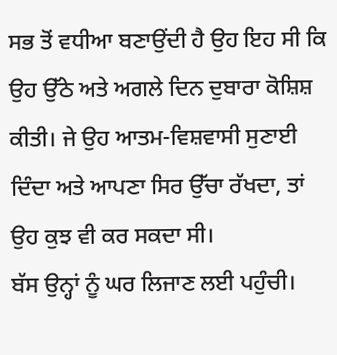ਸਭ ਤੋਂ ਵਧੀਆ ਬਣਾਉਂਦੀ ਹੈ ਉਹ ਇਹ ਸੀ ਕਿ ਉਹ ਉੱਠੇ ਅਤੇ ਅਗਲੇ ਦਿਨ ਦੁਬਾਰਾ ਕੋਸ਼ਿਸ਼ ਕੀਤੀ। ਜੇ ਉਹ ਆਤਮ-ਵਿਸ਼ਵਾਸੀ ਸੁਣਾਈ ਦਿੰਦਾ ਅਤੇ ਆਪਣਾ ਸਿਰ ਉੱਚਾ ਰੱਖਦਾ, ਤਾਂ ਉਹ ਕੁਝ ਵੀ ਕਰ ਸਕਦਾ ਸੀ।
ਬੱਸ ਉਨ੍ਹਾਂ ਨੂੰ ਘਰ ਲਿਜਾਣ ਲਈ ਪਹੁੰਚੀ।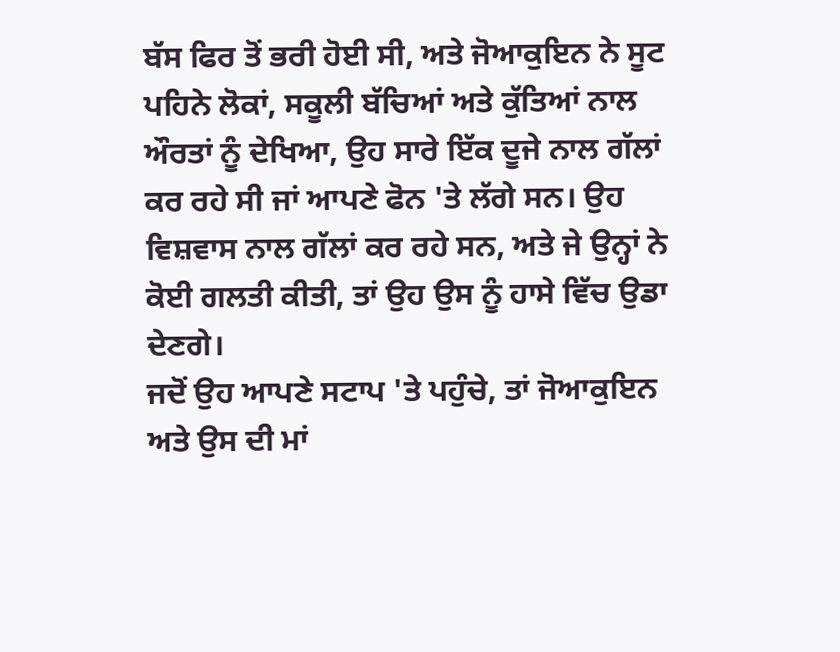ਬੱਸ ਫਿਰ ਤੋਂ ਭਰੀ ਹੋਈ ਸੀ, ਅਤੇ ਜੋਆਕੁਇਨ ਨੇ ਸੂਟ ਪਹਿਨੇ ਲੋਕਾਂ, ਸਕੂਲੀ ਬੱਚਿਆਂ ਅਤੇ ਕੁੱਤਿਆਂ ਨਾਲ ਔਰਤਾਂ ਨੂੰ ਦੇਖਿਆ, ਉਹ ਸਾਰੇ ਇੱਕ ਦੂਜੇ ਨਾਲ ਗੱਲਾਂ ਕਰ ਰਹੇ ਸੀ ਜਾਂ ਆਪਣੇ ਫੋਨ 'ਤੇ ਲੱਗੇ ਸਨ। ਉਹ ਵਿਸ਼ਵਾਸ ਨਾਲ ਗੱਲਾਂ ਕਰ ਰਹੇ ਸਨ, ਅਤੇ ਜੇ ਉਨ੍ਹਾਂ ਨੇ ਕੋਈ ਗਲਤੀ ਕੀਤੀ, ਤਾਂ ਉਹ ਉਸ ਨੂੰ ਹਾਸੇ ਵਿੱਚ ਉਡਾ ਦੇਣਗੇ।
ਜਦੋਂ ਉਹ ਆਪਣੇ ਸਟਾਪ 'ਤੇ ਪਹੁੰਚੇ, ਤਾਂ ਜੋਆਕੁਇਨ ਅਤੇ ਉਸ ਦੀ ਮਾਂ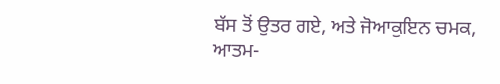ਬੱਸ ਤੋਂ ਉਤਰ ਗਏ, ਅਤੇ ਜੋਆਕੁਇਨ ਚਮਕ, ਆਤਮ-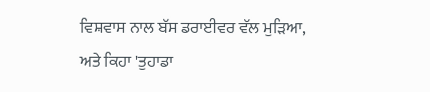ਵਿਸ਼ਵਾਸ ਨਾਲ ਬੱਸ ਡਰਾਈਵਰ ਵੱਲ ਮੁੜਿਆ, ਅਤੇ ਕਿਹਾ 'ਤੁਹਾਡਾ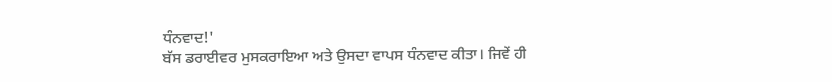ਧੰਨਵਾਦ!'
ਬੱਸ ਡਰਾਈਵਰ ਮੁਸਕਰਾਇਆ ਅਤੇ ਉਸਦਾ ਵਾਪਸ ਧੰਨਵਾਦ ਕੀਤਾ। ਜਿਵੇਂ ਹੀ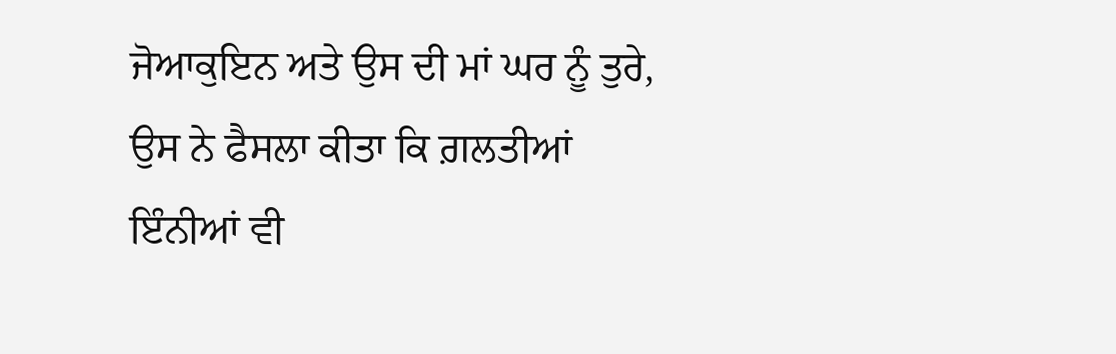ਜੋਆਕੁਇਨ ਅਤੇ ਉਸ ਦੀ ਮਾਂ ਘਰ ਨੂੰ ਤੁਰੇ, ਉਸ ਨੇ ਫੈਸਲਾ ਕੀਤਾ ਕਿ ਗ਼ਲਤੀਆਂ ਇੰਨੀਆਂ ਵੀ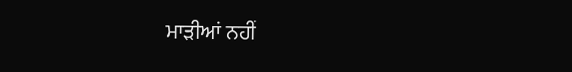ਮਾੜੀਆਂ ਨਹੀਂ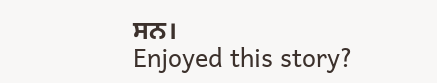ਸਨ।
Enjoyed this story?